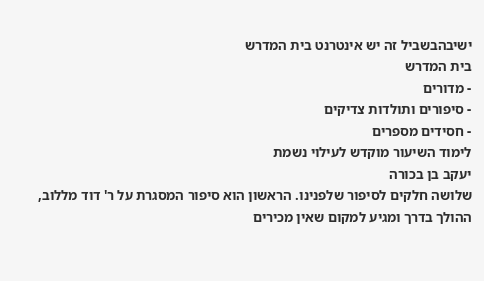ישיבהבשביל זה יש אינטרנט בית המדרש
בית המדרש
- מדורים
- סיפורים ותולדות צדיקים
- חסידים מספרים
לימוד השיעור מוקדש לעילוי נשמת
יעקב בן בכורה
שלושה חלקים לסיפור שלפנינו. הראשון הוא סיפור המסגרת על ר' דוד מללוב, ההולך בדרך ומגיע למקום שאין מכירים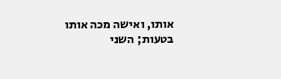אותו, ואישה מכה אותו בטעות; השני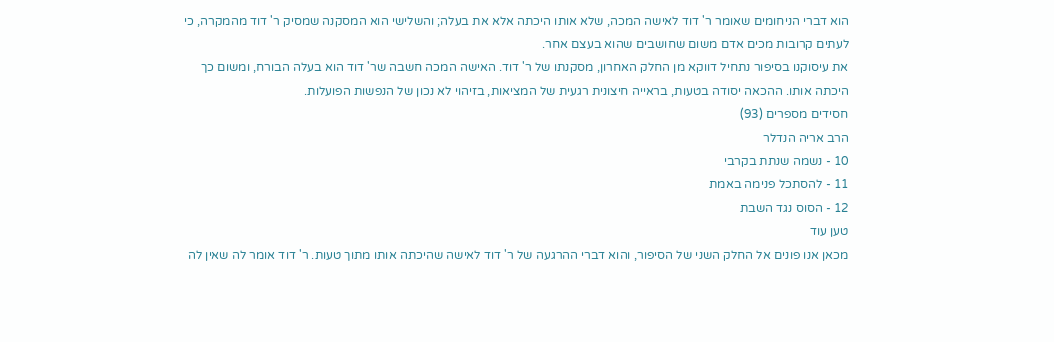הוא דברי הניחומים שאומר ר' דוד לאישה המכה, שלא אותו היכתה אלא את בעלה; והשלישי הוא המסקנה שמסיק ר' דוד מהמקרה, כי לעתים קרובות מכים אדם משום שחושבים שהוא בעצם אחר.
את עיסוקנו בסיפור נתחיל דווקא מן החלק האחרון, מסקנתו של ר' דוד. האישה המכה חשבה שר' דוד הוא בעלה הבורח, ומשום כך היכתה אותו. ההכאה יסודה בטעות, בראייה חיצונית רגעית של המציאות, בזיהוי לא נכון של הנפשות הפועלות.
חסידים מספרים (93)
הרב אריה הנדלר
10 - נשמה שנתת בקרבי
11 - להסתכל פנימה באמת
12 - הסוס נגד השבת
טען עוד
מכאן אנו פונים אל החלק השני של הסיפור, והוא דברי ההרגעה של ר' דוד לאישה שהיכתה אותו מתוך טעות. ר' דוד אומר לה שאין לה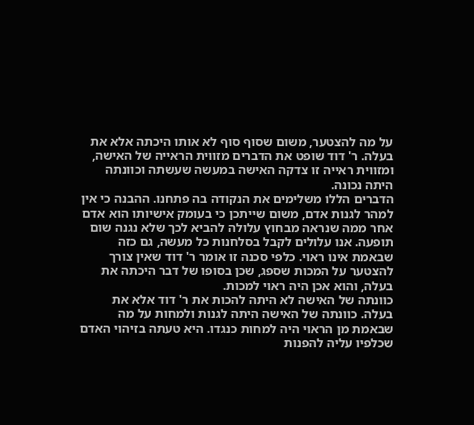על מה להצטער, משום שסוף סוף לא אותו היכתה אלא את בעלה. ר' דוד שופט את הדברים מזווית הראייה של האישה, ומזווית ראייה זו צדקה האישה במעשה שעשתה וכוונתה היתה נכונה.
הדברים הללו משלימים את הנקודה בה פתחנו. ההבנה כי אין למהר לגנות אדם, משום שייתכן כי בעומק אישיותו הוא אדם אחר ממה שנראה מבחוץ עלולה להביא לכך שלא נגנה שום תופעה. אנו עלולים לקבל בסלחנות כל מעשה, גם כזה שבאמת אינו ראוי. כלפי סכנה זו אומר ר' דוד שאין צורך להצטער על המכות שספג, שכן בסופו של דבר היכתה את בעלה, והוא אכן היה ראוי למכות.
כוונתה של האישה לא היתה להכות את ר' דוד אלא את בעלה. כוונתה של האישה היתה לגנות ולמחות על מה שבאמת מן הראוי היה למחות כנגדו. היא טעתה בזיהוי האדם שכלפיו עליה להפנות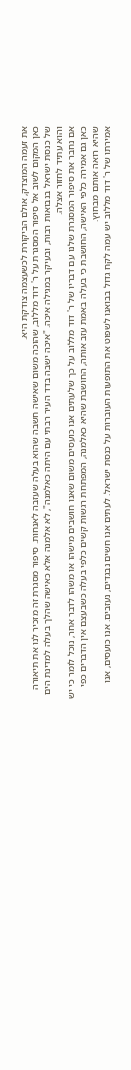את זעמה המוצדק, אולם הביקורת לכשעצמה צודקת היא.
כאן המקום לשוב אל סיפור המסגרת על ר' דוד מללוב, שהוכה משום שאישה חשבה שהוא בעלה שעזבה לאנחות. סיפור מסגרת זה מזכיר לנו את תיאורה של כנסת ישראל בנבואות רבות, ובעיקר במגילה איכה. "איכה ישבה בדד העיר רבתי עם היתה כאלמנה", לא אלמנה אלא כאישה שהלך בעלה למדינת הים והוא עתיד לחזור אצלה.
אם נחבר את סיפור המסגרת שלנו עם דבריו של ר' דוד מללוב על כך שלעתים אנו כועסים משום שאנו חושבים מישהו או משהו לדבר אחר, נוכל לומר כי יש כאן גם אמירה כלפי האישה, החושבת כי בעלה באמת עזב אותה, החושבת שהיא כאלמנה, המפתחת רגשות קשים כלפי בעלה כשבעצם אין הדברים כפי שהיא רואה אותם מבחוץ.
אמירתו של ר' דוד מללוב יש עמה לקח גדול בבואנו לשפוט את התופעות העוברות על כנסת ישראל. לעתים אנו חשים נבגדים, נעזבים. אנו כועסים, אנו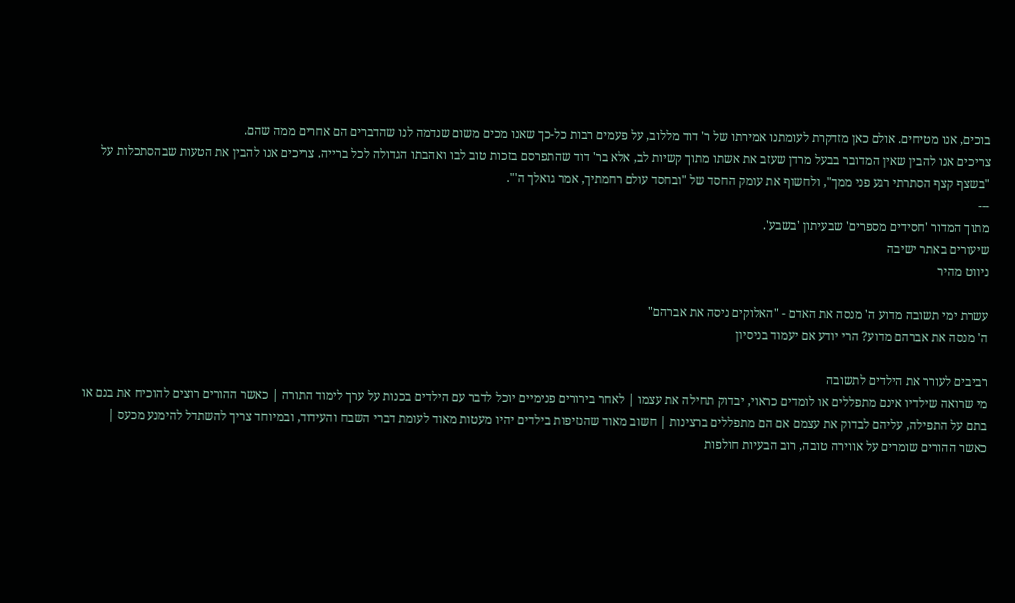בוכים, אנו מטיחים. אולם כאן מזדקרת לעומתנו אמירתו של ר' דוד מללוב, על פעמים רבות כל-כך שאנו מכים משום שנדמה לנו שהדברים הם אחרים ממה שהם.
צריכים אנו להבין שאין המדובר בבעל מרדן שעזב את אשתו מתוך קשיות לב, אלא בר' דוד שהתפרסם בזכות טוב לבו ואהבתו הגדולה לכל ברייה. צריכים אנו להבין את הטעות שבהסתכלות על "בשצף קצף הסתרתי רגע פני ממך", ולחשוף את עומק החסד של "ובחסד עולם רחמתיך, אמר גואלך ה'".
---
מתוך המדור 'חסידים מספרים' שבעיתון 'בשבע'.
שיעורים באתר ישיבה
ניווט מהיר

עשרת ימי תשובה מדוע ה' מנסה את האדם - "האלוקים ניסה את אברהם"
ה' מנסה את אברהם מדוע? הרי יודע אם יעמוד בניסיון

רביבים לעורר את הילדים לתשובה
מי שרואה שילדיו אינם מתפללים או לומדים כראוי, יבדוק תחילה את עצמו | לאחר בירורים פנימיים יוכל לדבר עם הילדים בכנות על ערך לימוד התורה | כאשר ההורים רוצים להוכיח את בנם או בתם על התפילה, עליהם לבדוק את עצמם אם הם מתפללים ברצינות | חשוב מאוד שהנזיפות בילדים יהיו מעטות מאוד לעומת דברי השבח והעידוד, ובמיוחד צריך להשתדל להימנע מכעס | כאשר ההורים שומרים על אווירה טובה, רוב הבעיות חולפות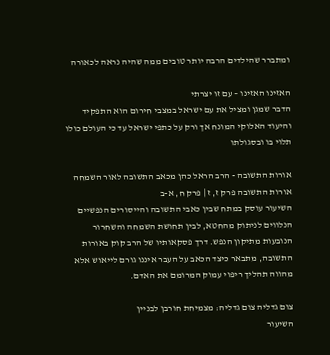ומתברר שהילדים הרבה יותר טובים ממה שהיה נראה לכאורה

האזינו האזינו – עם זו יצרתי
הדבר שמגן ומציל את עם ישראל במצבי חירום הוא התפקיד והיעוד האלוקי המונח אך ורק על כתפי ישראל עד כי העולם כולו תלוי בו ובסגולתו

אורות התשובה - הרב הראל כהן מכאב התשובה לאור השמחה
אורות התשובה פרק ז, ז | פרק ח, א-ב
השיעור עוסק במתח שבין כאבי התשובה והייסורים הנפשיים הנלווים לניתוק מהחטא, לבין תחושת השמחה והשחרור הנובעות מתיקון הנפש. דרך פסקאותיו של הרב קוק באורות התשובה, מתבאר כיצד הכאב על העבר איננו גורם לייאוש אלא מהווה תהליך ריפוי עמוק המרומם את האדם.

צום גדליה צום גדליה: מצמיחת חורבן לבניין
השיעור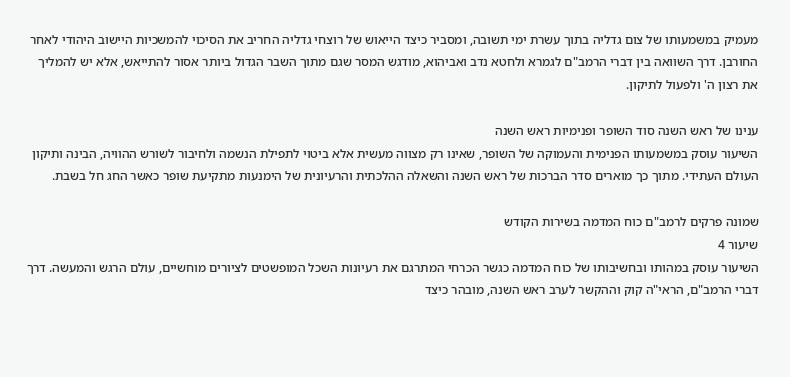מעמיק במשמעותו של צום גדליה בתוך עשרת ימי תשובה, ומסביר כיצד הייאוש של רוצחי גדליה החריב את הסיכוי להמשכיות היישוב היהודי לאחר החורבן. דרך השוואה בין דברי הרמב"ם לגמרא ולחטא נדב ואביהוא, מודגש המסר שגם מתוך השבר הגדול ביותר אסור להתייאש, אלא יש להמליך את רצון ה' ולפעול לתיקון.

ענינו של ראש השנה סוד השופר ופנימיות ראש השנה
השיעור עוסק במשמעותו הפנימית והעמוקה של השופר, שאינו רק מצווה מעשית אלא ביטוי לתפילת הנשמה ולחיבור לשורש ההוויה, הבינה ותיקון העולם העתידי. מתוך כך מוארים סדר הברכות של ראש השנה והשאלה ההלכתית והרעיונית של הימנעות מתקיעת שופר כאשר החג חל בשבת.

שמונה פרקים לרמב"ם כוח המדמה בשירות הקודש
שיעור 4
השיעור עוסק במהותו ובחשיבותו של כוח המדמה כגשר הכרחי המתרגם את רעיונות השכל המופשטים לציורים מוחשיים, עולם הרגש והמעשה. דרך דברי הרמב"ם, הראי"ה קוק וההקשר לערב ראש השנה, מובהר כיצד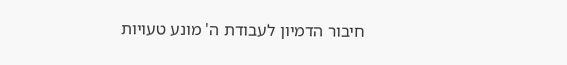חיבור הדמיון לעבודת ה' מונע טעויות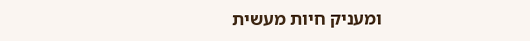ומעניק חיות מעשית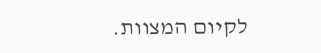לקיום המצוות.